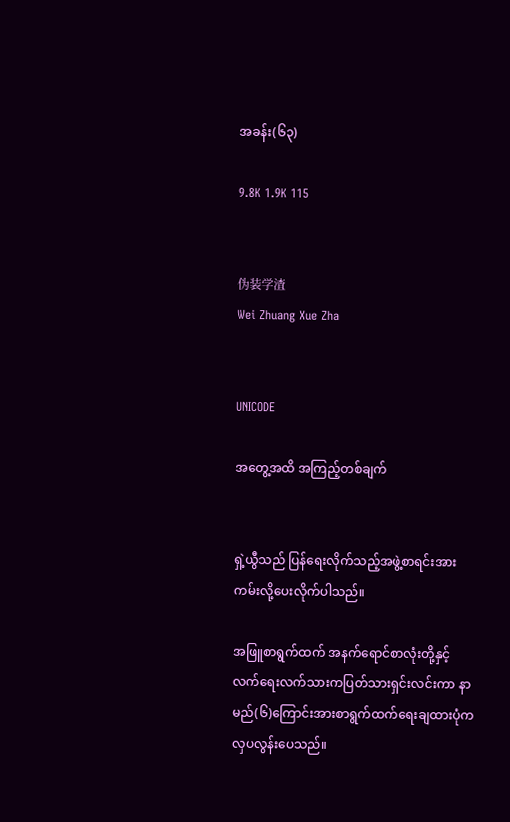အခန်း(၆၃)

9.8K 1.9K 115


伪装学渣
Wei Zhuang Xue Zha


UNICODE

အတွေ့အထိ အကြည့်တစ်ချက်


ရှဲ့ယွီသည် ပြန်ရေးလိုက်သည့်အဖွဲ့စာရင်းအားကမ်းလို့ပေးလိုက်ပါသည်။

အဖြူစာရွက်ထက် အနက်ရောင်စာလုံးတို့နှင့် လက်ရေးလက်သားကပြတ်သားရှင်းလင်းကာ နာမည်(၆)ကြောင်းအားစာရွက်ထက်ရေးချထားပုံက လှပလွန်းပေသည်။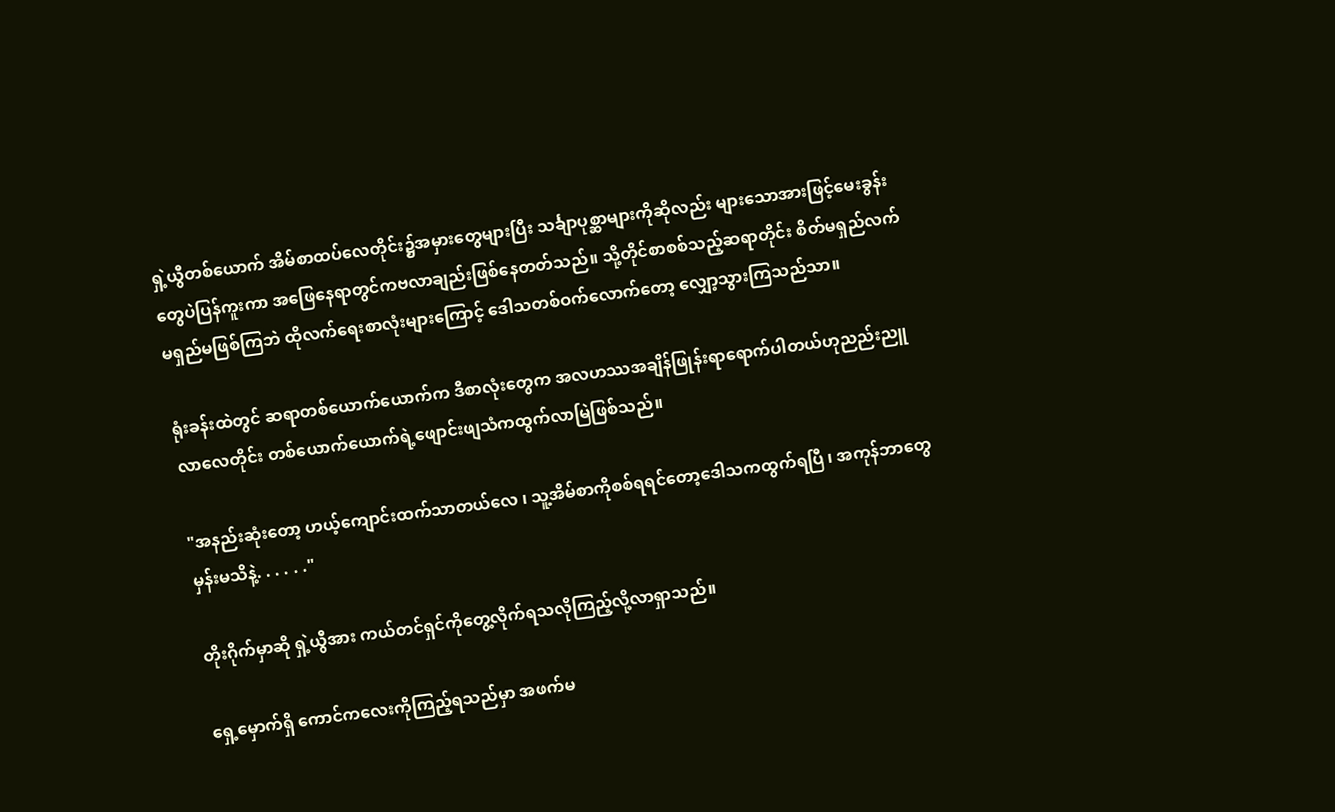ရှဲ့ယွီတစ်ယောက် အိမ်စာထပ်လေတိုင်း၌အမှားတွေများပြီး သင်္ချာပုစ္ဆာများကိုဆိုလည်း များသောအားဖြင့်မေးခွန်းတွေပဲပြန်ကူးကာ အဖြေနေရာတွင်ကဗလာချည်းဖြစ်နေတတ်သည်။ သို့တိုင်စာစစ်သည့်ဆရာတိုင်း စိတ်မရှည်လက်မရှည်မဖြစ်ကြဘဲ ထိုလက်ရေးစာလုံးများကြောင့် ဒေါသတစ်ဝက်လောက်တော့ လျှော့သွားကြသည်သာ။

ရုံးခန်းထဲတွင် ဆရာတစ်ယောက်ယောက်က ဒီစာလုံးတွေက အလဟဿအချိန်ဖြုန်းရာရောက်ပါတယ်ဟုညည်းညူလာလေတိုင်း တစ်ယောက်ယောက်ရဲ့ဖျောင်းဖျသံကထွက်လာမြဲဖြစ်သည်။

"အနည်းဆုံးတော့ ဟယ့်ကျောင်းထက်သာတယ်လေ ၊ သူ့အိမ်စာကိုစစ်ရရင်တော့ဒေါသကထွက်ရပြီ ၊ အကုန်ဘာတွေမှန်းမသိနဲ့. . . . . ."

တိုးဂိုက်မှာဆို ရှဲ့ယွီအား ကယ်တင်ရှင်ကိုတွေ့လိုက်ရသလိုကြည့်လို့လာရှာသည်။

ရှေ့မှောက်ရှိ ကောင်ကလေးကိုကြည့်ရသည်မှာ အဖက်မ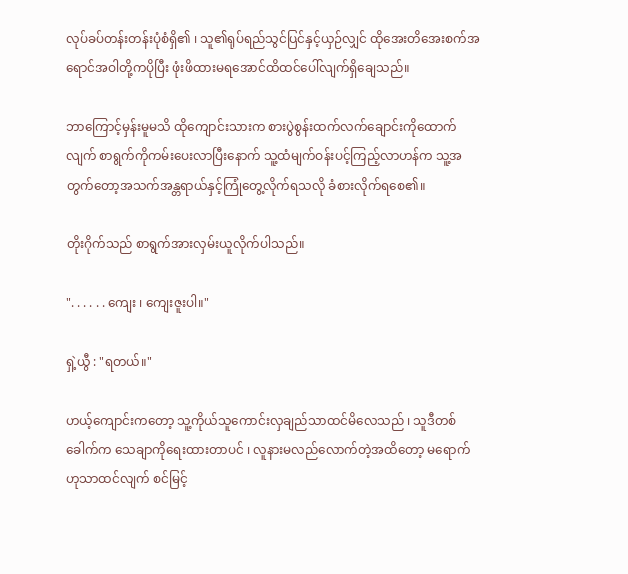လုပ်ခပ်တန်းတန်းပုံစံရှိ၏ ၊ သူ၏ရုပ်ရည်သွင်ပြင်နှင့်ယှဉ်လျှင် ထိုအေးတိအေးစက်အရောင်အဝါတို့ကပိုပြီး ဖုံးဖိထားမရအောင်ထိထင်ပေါ်လျက်ရှိချေသည်။

ဘာကြောင့်မှန်းမူမသိ ထိုကျောင်းသားက စားပွဲစွန်းထက်လက်ချောင်းကိုထောက်လျက် စာရွက်ကိုကမ်းပေးလာပြီးနောက် သူ့ထံမျက်ဝန်းပင့်ကြည့်လာဟန်က သူ့အတွက်တော့အသက်အန္တရာယ်နှင့်ကြုံတွေ့လိုက်ရသလို ခံစားလိုက်ရစေ၏။

တိုးဂိုက်သည် စာရွက်အားလှမ်းယူလိုက်ပါသည်။

". . . . . . ကျေး ၊ ကျေးဇူးပါ။"

ရှဲ့ယွီ : "ရတယ်။"

ဟယ့်ကျောင်းကတော့ သူ့ကိုယ်သူကောင်းလှချည်သာထင်မိလေသည် ၊ သူဒီတစ်ခေါက်က သေချာကိုရေးထားတာပင် ၊ လူနားမလည်လောက်တဲ့အထိတော့ မရောက်ဟုသာထင်လျက် စင်မြင့်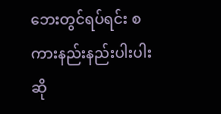ဘေးတွင်ရပ်ရင်း စကားနည်းနည်းပါးပါးဆို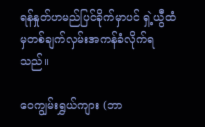ရန်နှုတ်ဟမည်ပြင်ခိုက်မှာပင် ရှဲ့ယွီထံမှတစ်ချက်လှမ်းအကန်ခံလိုက်ရသည်။

ဝေကျွမ်းရွှယ်ကျား (ဘာ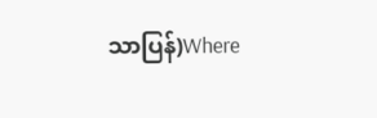သာပြန်)Where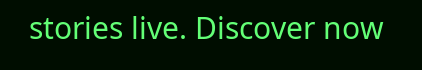stories live. Discover now